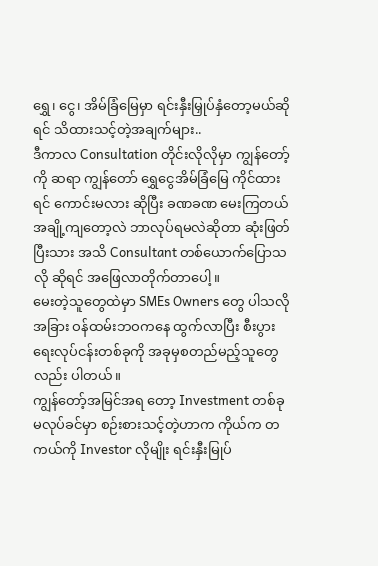ရွှေ၊ ငွေ၊ အိမ်ခြံမြေမှာ ရင်းနှီးမြှုပ်နှံတော့မယ်ဆိုရင် သိထားသင့်တဲ့အချက်များ..
ဒီကာလ Consultation တိုင်းလိုလိုမှာ ကျွန်တော့်ကို ဆရာ ကျွန်တော် ရွှေငွေအိမ်ခြံမြေ ကိုင်ထားရင် ကောင်းမလား ဆိုပြီး ခဏခဏ မေးကြတယ်
အချို့ကျတော့လဲ ဘာလုပ်ရမလဲဆိုတာ ဆုံးဖြတ်ပြီးသား အသိ Consultant တစ်ယောက်ပြောသလို ဆိုရင် အဖြေလာတိုက်တာပေါ့။
မေးတဲ့သူတွေထဲမှာ SMEs Owners တွေ ပါသလို အခြား ဝန်ထမ်းဘဝကနေ ထွက်လာပြီး စီးပွားရေးလုပ်ငန်းတစ်ခုကို အခုမှစတည်မည့်သူတွေလည်း ပါတယ်။
ကျွန်တော့်အမြင်အရ တော့ Investment တစ်ခု မလုပ်ခင်မှာ စဉ်းစားသင့်တဲ့ဟာက ကိုယ်က တကယ်ကို Investor လိုမျိုး ရင်းနှီးမြုပ်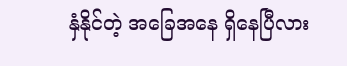နှံနိုင်တဲ့ အခြေအနေ ရှိနေပြီလား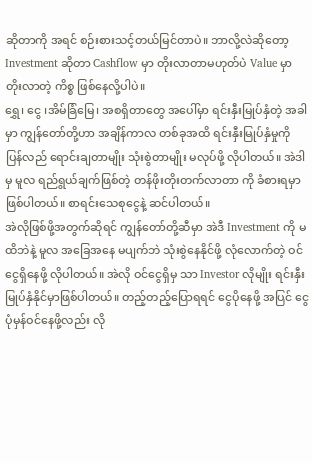ဆိုတာကို အရင် စဉ်းစားသင့်တယ်မြင်တာပဲ။ ဘာလို့လဲဆိုတော့ Investment ဆိုတာ Cashflow မှာ တိုးလာတာမဟုတ်ပဲ Value မှာ တိုးလာတဲ့ ကိစ္စ ဖြစ်နေလို့ပါပဲ။
ရွှေ၊ ငွေ ၊အိမ်ခြံမြေ၊ အစရှိတာတွေ အပေါ်မှာ ရင်းနှီးမြုပ်နှံတဲ့ အခါမှာ ကျွန်တော်တို့ဟာ အချိန်ကာလ တစ်ခုအထိ ရင်းနှီးမြုပ်နှံမှုကို ပြန်လည် ရောင်းချတာမျိုး သုံးစွဲတာမျိုး မလုပ်ဖို့ လိုပါတယ်။ အဲဒါမှ မူလ ရည်ရွယ်ချက်ဖြစ်တဲ့ တန်ဖိုးတိုးတက်လာတာ ကို ခံစားရမှာဖြစ်ပါတယ်။ စာရင်းသေစုငွေနဲ့ ဆင်ပါတယ်။
အဲလိုဖြစ်ဖို့အတွက်ဆိုရင် ကျွန်တော်တို့ဆီမှာ အဲဒီ Investment ကို မထိဘဲနဲ့ မူလ အခြေအနေ မပျက်ဘဲ သုံးစွဲနေနိုင်ဖို့ လုံလောက်တဲ့ ဝင်ငွေရှိနေဖို့ လိုပါတယ်။ အဲလို ဝင်ငွေရှိမှ သာ Investor လိုမျိုး ရင်းနှီးမြုပ်နှံနိုင်မှာဖြစ်ပါတယ်။ တည့်တည့်ပြောရရင် ငွေပိုနေဖို့ အပြင် ငွေပုံမှန်ဝင်နေဖို့လည်း လို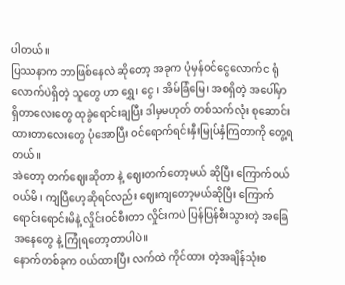ပါတယ်။
ပြဿနာက ဘာဖြစ်နေလဲ ဆိုတော့ အခုက ပုံမှန်ဝင်ငွေလောက်င ရုံလောက်ပဲရှိတဲ့ သူတွေ ဟာ ရွှေ၊ ငွေ ၊ အိမ်ခြံမြေ၊ အစရှိတဲ့ အပေါ်မှာ ရှိတာလေးတွေ ထုခွဲရောင်းချပြီး ဒါမှမဟုတ် တစ်သက်လုံး စုဆောင်းထားတာလေးတွေ ပုံအောပြီး ဝင်ရောက်ရင်းနှီးမြုပ်နှံကြတာကို တွေ့ရတယ်။
အဲတော့ တက်ဈေးဆိုတာ နဲ့ ဈေးတက်တော့မယ် ဆိုပြီး ကြောက်ဝယ် ဝယ်မိ ၊ ကျပြီဟေ့ဆိုရင်လည်း ဈေးကျတော့မယ်ဆိုပြီး ကြောက်ရောင်းရောင်းမိနဲ့ လှိုင်းဝင်စီးတာ လှိုင်းကပဲ ပြန်ပြန်စီးသွားတဲ့ အခြေအနေတွေ နဲ့ ကြုံရတော့တာပါပဲ။
နောက်တစ်ခုက ဝယ်ထားပြီး လက်ထဲ ကိုင်ထား တဲ့အချိန်သုံးစ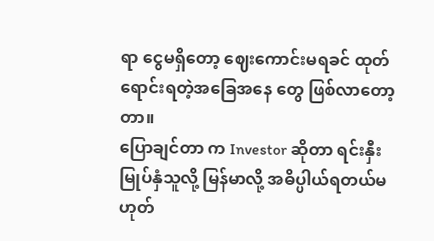ရာ ငွေမရှိတော့ ဈေးကောင်းမရခင် ထုတ်ရောင်းရတဲ့အခြေအနေ တွေ ဖြစ်လာတော့တာ။
ပြောချင်တာ က Investor ဆိုတာ ရင်းနှီး မြုပ်နှံသူလို့ မြန်မာလို့ အဓိပ္ပါယ်ရတယ်မဟုတ်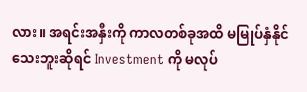လား။ အရင်းအနှီးကို ကာလတစ်ခုအထိ မမြုပ်နှံနိုင်သေးဘူးဆိုရင် Investment ကို မလုပ်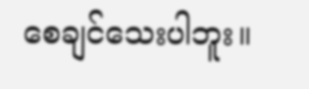စေချင်သေးပါဘူး။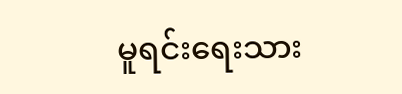မူရင်းရေးသား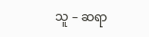သူ – ဆရာ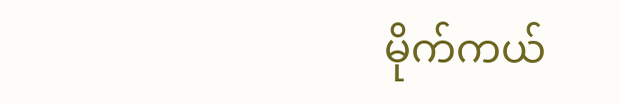မိုက်ကယ်